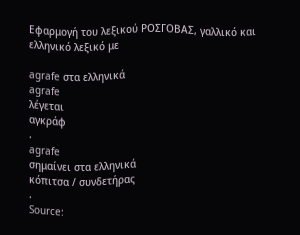Εφαρμογή του λεξικού ΡΟΣΓΟΒΑΣ, γαλλικό και ελληνικό λεξικό με

agrafe στα ελληνικά
agrafe
λέγεται
αγκράφ
.
agrafe
σημαίνει στα ελληνικά
κόπιτσα / συνδετήρας
.
Source: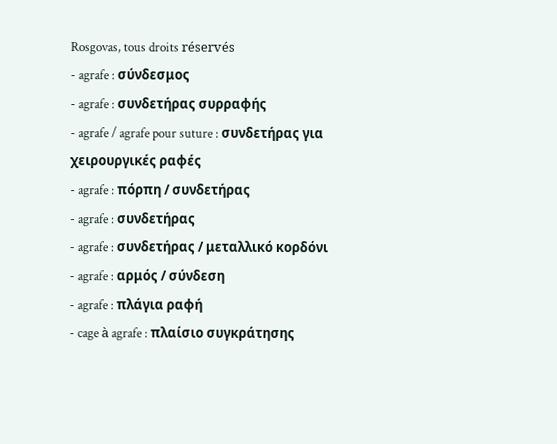Rosgovas, tous droits réservés
- agrafe : σύνδεσμος
- agrafe : συνδετήρας συρραφής
- agrafe / agrafe pour suture : συνδετήρας για χειρουργικές ραφές
- agrafe : πόρπη / συνδετήρας
- agrafe : συνδετήρας
- agrafe : συνδετήρας / μεταλλικό κορδόνι
- agrafe : αρμός / σύνδεση
- agrafe : πλάγια ραφή
- cage à agrafe : πλαίσιο συγκράτησης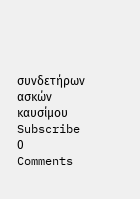συνδετήρων ασκών καυσίμου
Subscribe
0 Comments